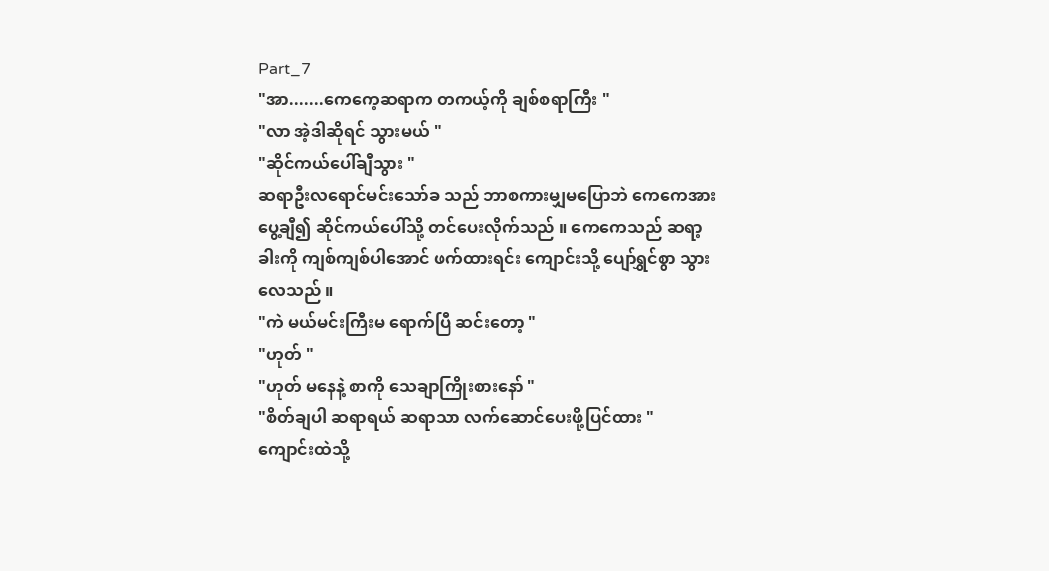Part_7
"အာ.......ကေကေ့ဆရာက တကယ့်ကို ချစ်စရာကြီး "
"လာ အဲ့ဒါဆိုရင် သွားမယ် "
"ဆိုင်ကယ်ပေါ်ချီသွား "
ဆရာဦးလရောင်မင်းသော်ခ သည် ဘာစကားမျှမပြောဘဲ ကေကေအား ပွေ့ချီ၍ ဆိုင်ကယ်ပေါ်သို့ တင်ပေးလိုက်သည် ။ ကေကေသည် ဆရာ့ခါးကို ကျစ်ကျစ်ပါအောင် ဖက်ထားရင်း ကျောင်းသို့ ပျော်ရွှင်စွာ သွားလေသည် ။
"ကဲ မယ်မင်းကြီးမ ရောက်ပြီ ဆင်းတော့ "
"ဟုတ် "
"ဟုတ် မနေနဲ့ စာကို သေချာကြိုးစားနော် "
"စိတ်ချပါ ဆရာရယ် ဆရာသာ လက်ဆောင်ပေးဖို့ပြင်ထား "
ကျောင်းထဲသို့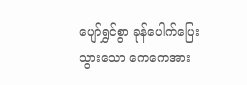ပျော်ရွှင်စွာ ခုန်ပေါက်ပြေးသွားသော ကေကေအား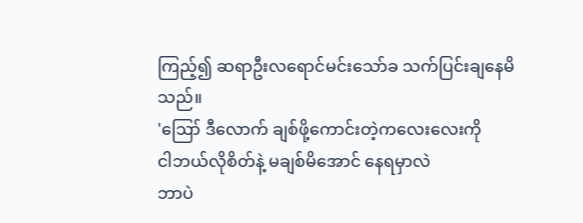ကြည့်၍ ဆရာဦးလရောင်မင်းသော်ခ သက်ပြင်းချနေမိသည်။
'ဪ ဒီလောက် ချစ်ဖို့ကောင်းတဲ့ကလေးလေးကို
ငါဘယ်လိုစိတ်နဲ့ မချစ်မိအောင် နေရမှာလဲ
ဘာပဲ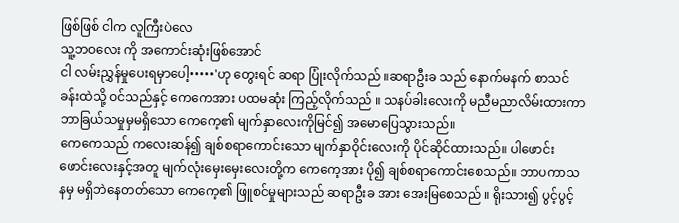ဖြစ်ဖြစ် ငါက လူကြီးပဲလေ
သူ့ဘဝလေး ကို အကောင်းဆုံးဖြစ်အောင်
ငါ လမ်းညွှန်မှုပေးရမှာပေါ့•••••'ဟု တွေးရင် ဆရာ ပြုံးလိုက်သည် ။ဆရာဦးခ သည် နောက်မနက် စာသင်ခန်းထဲသို့ ဝင်သည်နှင့် ကေကေအား ပထမဆုံး ကြည့်လိုက်သည် ။ သနပ်ခါးလေးကို မညီမညာလိမ်းထားကာ ဘာခြယ်သမှုမှမရှိသော ကေကေ့၏ မျက်နှာလေးကိုမြင်၍ အမောပြေသွားသည်။
ကေကေသည် ကလေးဆန်၍ ချစ်စရာကောင်းသော မျက်နှာဝိုင်းလေးကို ပိုင်ဆိုင်ထားသည်။ ပါဖောင်းဖောင်းလေးနှင့်အတူ မျက်လုံးမှေးမှေးလေးတို့က ကေကေ့အား ပို၍ ချစ်စရာကောင်းစေသည်။ ဘာပကာသနမှ မရှိဘဲနေတတ်သော ကေကေ့၏ ဖြူစင်မှုများသည် ဆရာဦးခ အား အေးမြစေသည် ။ ရိုးသား၍ ပွင့်ပွင့်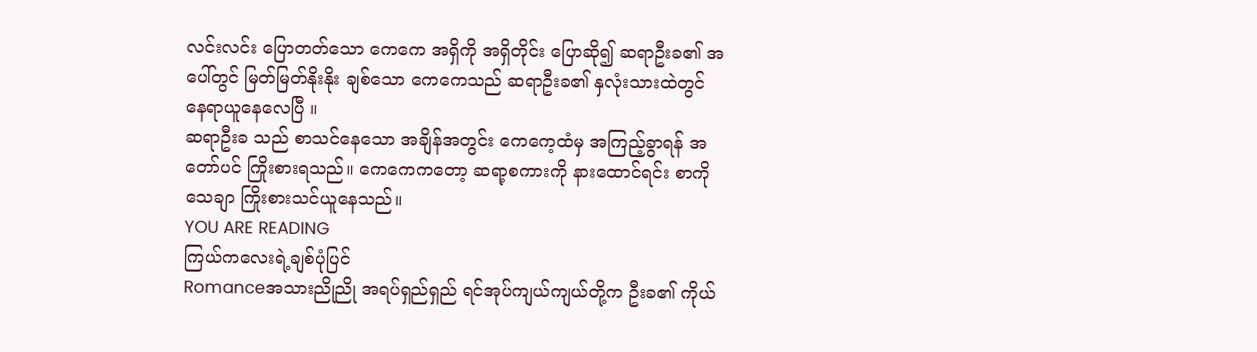လင်းလင်း ပြောတတ်သော ကေကေ အရှိကို အရှိတိုင်း ပြောဆို၍ ဆရာဦးခ၏ အပေါ်တွင် မြတ်မြတ်နိုးနိုး ချစ်သော ကေကေသည် ဆရာဦးခ၏ နှလုံးသားထဲတွင် နေရာယူနေလေပြီ ။
ဆရာဦးခ သည် စာသင်နေသော အချိန်အတွင်း ကေကေ့ထံမှ အကြည့်ခွာရန် အတော်ပင် ကြိုးစားရသည်။ ကေကေကတော့ ဆရာ့စကားကို နားထောင်ရင်း စာကို သေချာ ကြိုးစားသင်ယူနေသည်။
YOU ARE READING
ကြယ်ကလေးရဲ့ချစ်ပုံပြင်
Romanceအသားညိုညို အရပ်ရှည်ရှည် ရင်အုပ်ကျယ်ကျယ်တို့က ဦးခ၏ ကိုယ်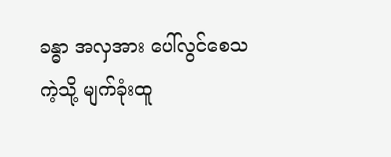ခန္ဓာ အလှအား ပေါ်လွင်စေသကဲ့သို့ မျက်ခုံးထူ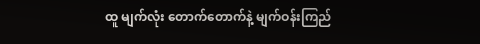ထူ မျက်လုံး တောက်တောက်နဲ့ မျက်ဝန်းကြည်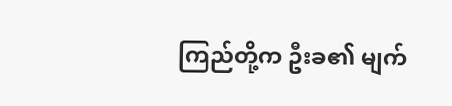ကြည်တို့က ဦးခ၏ မျက်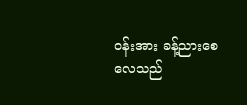ဝန်းအား ခန့်ညားစေလေသည်